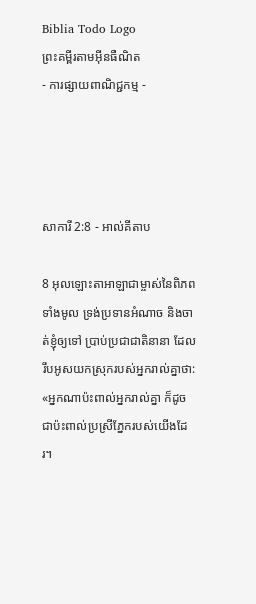Biblia Todo Logo
ព្រះគម្ពីរតាមអ៊ីនធឺណិត
- ការផ្សាយពាណិជ្ជកម្ម -




សាការី 2:8 - អាល់គីតាប

8 អុលឡោះ‌តាអាឡាជាម្ចាស់នៃពិភពទាំងមូល ទ្រង់ប្រទានអំណាច និងចាត់ខ្ញុំឲ្យទៅ ប្រាប់ប្រជា‌ជាតិនានា ដែលរឹបអូសយកស្រុករបស់អ្នករាល់គ្នាថា: «អ្នកណាប៉ះ‌ពាល់អ្នករាល់គ្នា ក៏ដូចជាប៉ះ‌ពាល់ប្រស្រីភ្នែករបស់យើងដែរ។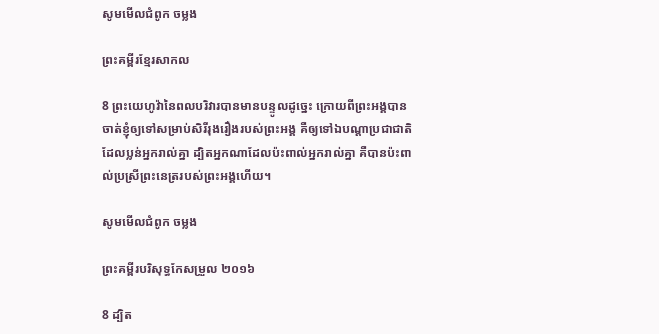សូមមើលជំពូក ចម្លង

ព្រះគម្ពីរខ្មែរសាកល

8 ព្រះយេហូវ៉ានៃពលបរិវារបានមានបន្ទូលដូច្នេះ ក្រោយពីព្រះអង្គបានចាត់ខ្ញុំឲ្យទៅសម្រាប់សិរីរុងរឿងរបស់ព្រះអង្គ គឺឲ្យទៅឯបណ្ដាប្រជាជាតិដែលប្លន់អ្នករាល់គ្នា ដ្បិតអ្នកណាដែលប៉ះពាល់អ្នករាល់គ្នា គឺបានប៉ះពាល់ប្រស្រីព្រះនេត្ររបស់ព្រះអង្គហើយ។

សូមមើលជំពូក ចម្លង

ព្រះគម្ពីរបរិសុទ្ធកែសម្រួល ២០១៦

8 ដ្បិត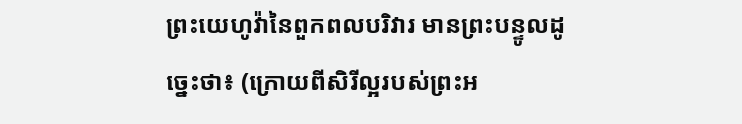ព្រះ‌យេហូវ៉ានៃពួកពល‌បរិវារ មានព្រះ‌បន្ទូលដូច្នេះថា៖ (ក្រោយពីសិរី‌ល្អរបស់ព្រះ‌អ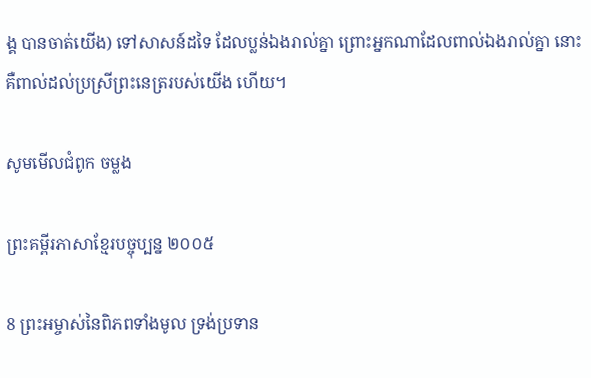ង្គ បានចាត់យើង) ទៅសាសន៍ដទៃ ដែលប្លន់ឯងរាល់គ្នា ព្រោះអ្នកណាដែលពាល់ឯងរាល់គ្នា នោះគឺពាល់ដល់ប្រស្រីព្រះ‌នេត្ររបស់យើង ហើយ។

សូមមើលជំពូក ចម្លង

ព្រះគម្ពីរភាសាខ្មែរបច្ចុប្បន្ន ២០០៥

8 ព្រះ‌អម្ចាស់នៃពិភពទាំងមូល ទ្រង់ប្រទាន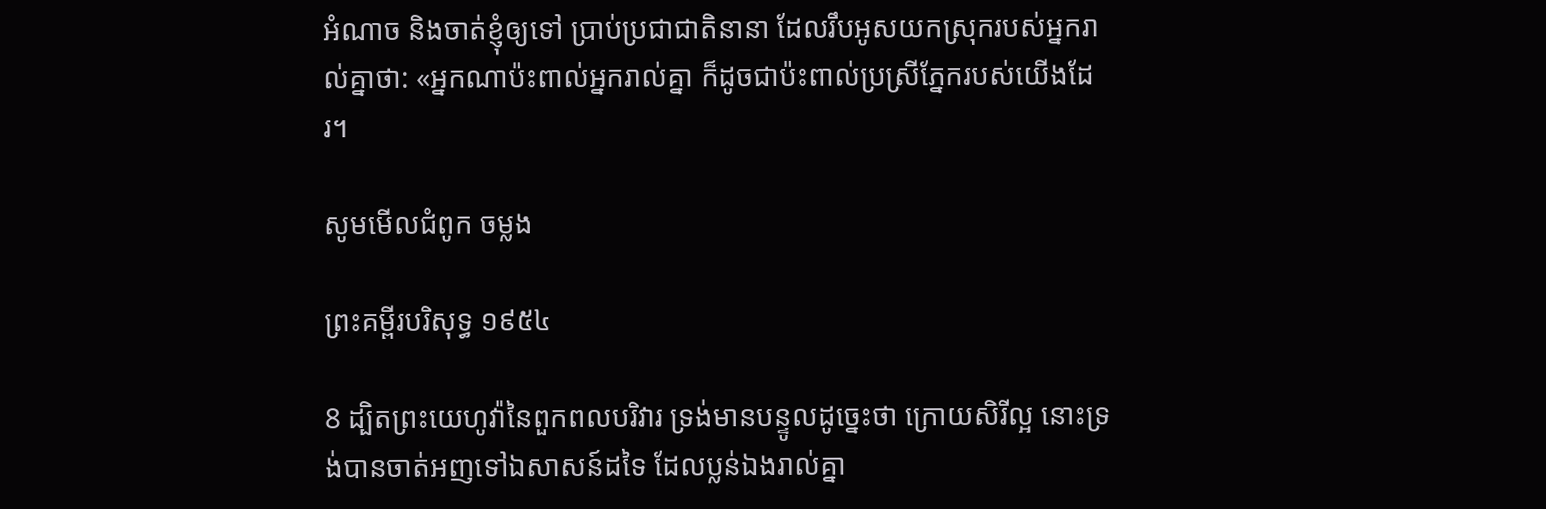អំណាច និងចាត់ខ្ញុំឲ្យទៅ ប្រាប់ប្រជា‌ជាតិនានា ដែលរឹបអូសយកស្រុករបស់អ្នករាល់គ្នាថា: «អ្នកណាប៉ះ‌ពាល់អ្នករាល់គ្នា ក៏ដូចជាប៉ះ‌ពាល់ប្រស្រីភ្នែករបស់យើងដែរ។

សូមមើលជំពូក ចម្លង

ព្រះគម្ពីរបរិសុទ្ធ ១៩៥៤

8 ដ្បិតព្រះ‌យេហូវ៉ានៃពួកពល‌បរិវារ ទ្រង់មានបន្ទូលដូច្នេះថា ក្រោយសិរី‌ល្អ នោះទ្រង់បានចាត់អញទៅឯសាសន៍ដទៃ ដែលប្លន់ឯងរាល់គ្នា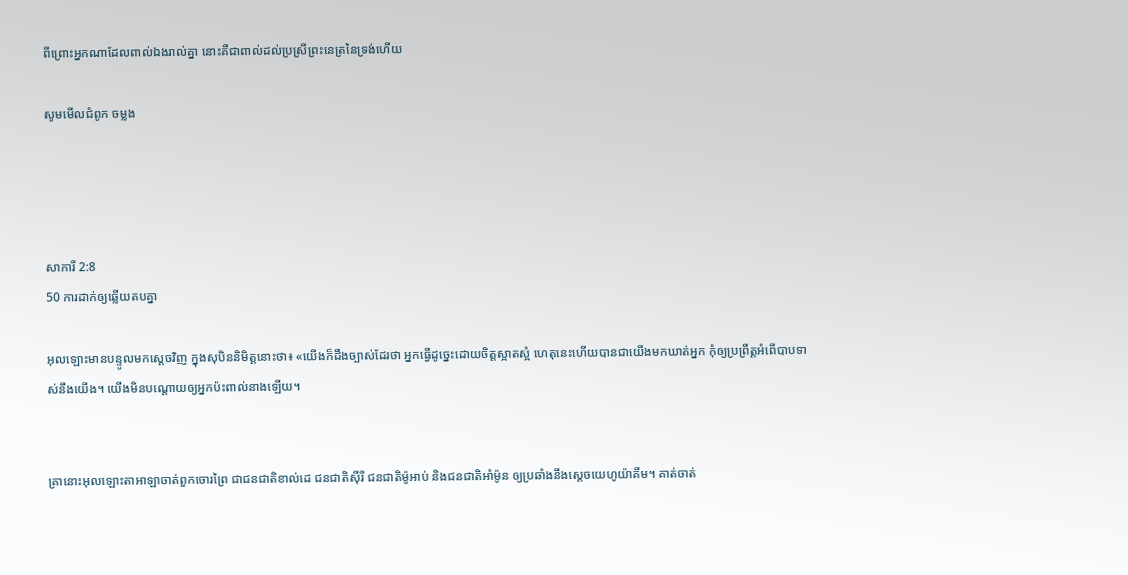ពីព្រោះអ្នកណាដែលពាល់ឯងរាល់គ្នា នោះគឺជាពាល់ដល់ប្រស្រីព្រះ‌នេត្រនៃទ្រង់ហើយ

សូមមើលជំពូក ចម្លង




សាការី 2:8
50 ការដាក់ឲ្យឆ្លើយតបគ្នា

អុលឡោះមានបន្ទូលមកស្តេចវិញ ក្នុងសុបិននិមិត្តនោះថា៖ «យើងក៏ដឹងច្បាស់ដែរថា អ្នកធ្វើដូច្នេះដោយចិត្តស្អាតស្អំ ហេតុនេះហើយបានជាយើងមកឃាត់អ្នក កុំឲ្យប្រព្រឹត្តអំពើបាបទាស់នឹងយើង។ យើងមិនបណ្តោយឲ្យអ្នកប៉ះពាល់នាងឡើយ។


គ្រានោះអុលឡោះ‌តាអាឡាចាត់ពួកចោរព្រៃ ជាជន‌ជាតិខាល់‌ដេ ជន‌ជាតិស៊ីរី ជន‌ជាតិម៉ូអាប់ និងជន‌ជាតិអាំម៉ូន ឲ្យប្រឆាំងនឹងស្តេចយេហូ‌យ៉ាគីម។ គាត់ចាត់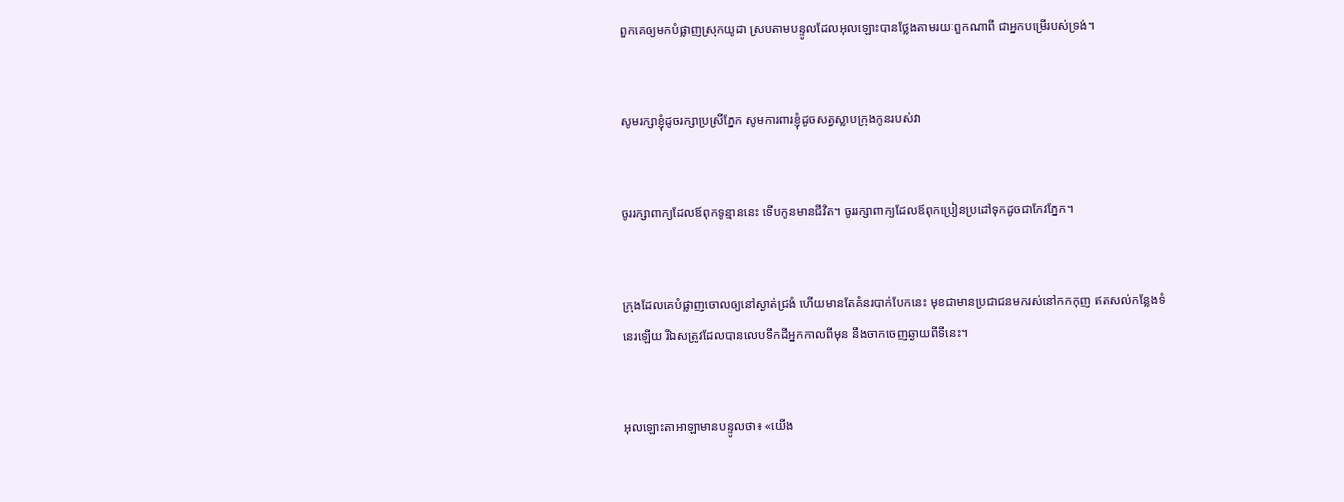ពួកគេឲ្យមកបំផ្លាញស្រុកយូដា ស្របតាមបន្ទូលដែលអុលឡោះបានថ្លែងតាមរយៈពួកណាពី ជាអ្នកបម្រើរបស់ទ្រង់។


សូមរក្សាខ្ញុំដូចរក្សាប្រស្រី‌ភ្នែក សូមការពារខ្ញុំដូចសត្វស្លាបក្រុងកូនរបស់វា


ចូររក្សាពាក្យដែលឪពុកទូន្មាននេះ ទើបកូនមានជីវិត។ ចូររក្សាពាក្យដែលឪពុកប្រៀន‌ប្រដៅទុកដូចជាកែវភ្នែក។


ក្រុងដែលគេបំផ្លាញចោលឲ្យនៅស្ងាត់ជ្រងំ ហើយមានតែគំនរបាក់បែកនេះ មុខជាមានប្រជា‌ជនមករស់នៅកក‌កុញ ឥតសល់កន្លែងទំនេរឡើយ រីឯសត្រូវដែលបានលេបទឹកដីអ្នកកាលពីមុន នឹងចាកចេញឆ្ងាយពីទីនេះ។


អុលឡោះ‌តាអាឡាមានបន្ទូលថា៖ «យើង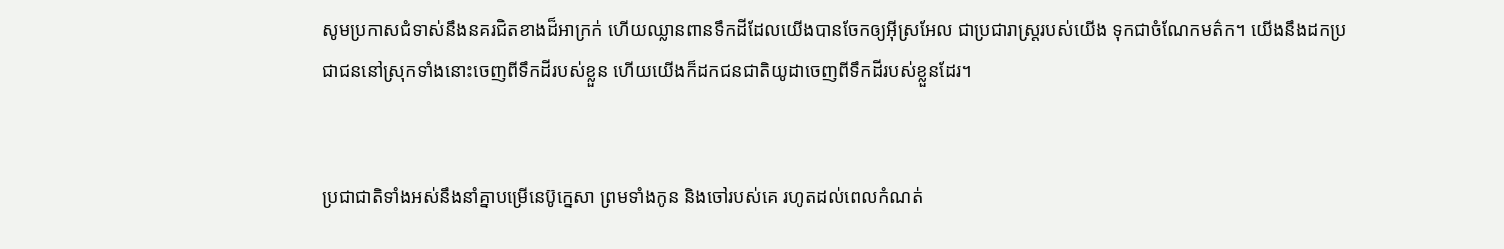សូមប្រកាសជំទាស់នឹងនគរជិតខាងដ៏អាក្រក់ ហើយឈ្លាន‌ពានទឹកដីដែលយើងបានចែកឲ្យអ៊ីស្រ‌អែល ជាប្រជា‌រាស្ត្ររបស់យើង ទុកជាចំណែកមត៌ក។ យើងនឹងដកប្រជា‌ជននៅស្រុកទាំងនោះចេញពីទឹកដីរបស់ខ្លួន ហើយយើងក៏ដកជន‌ជាតិយូដាចេញពីទឹកដីរបស់ខ្លួនដែរ។


ប្រជា‌ជាតិទាំងអស់នឹងនាំគ្នាបម្រើនេប៊ូ‌ក្នេសា ព្រមទាំងកូន និងចៅរបស់គេ រហូតដល់ពេលកំណត់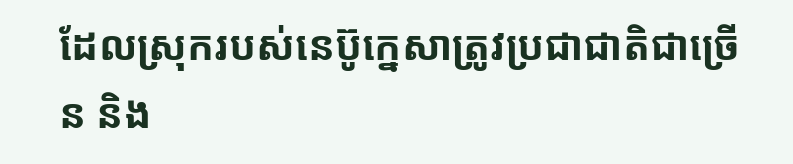ដែលស្រុករបស់នេប៊ូ‌ក្នេសាត្រូវប្រជា‌ជាតិជាច្រើន និង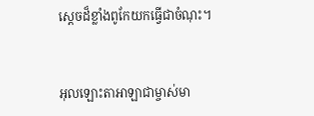ស្ដេចដ៏ខ្លាំងពូកែយកធ្វើជាចំណុះ។


អុលឡោះ‌តាអាឡាជាម្ចាស់មា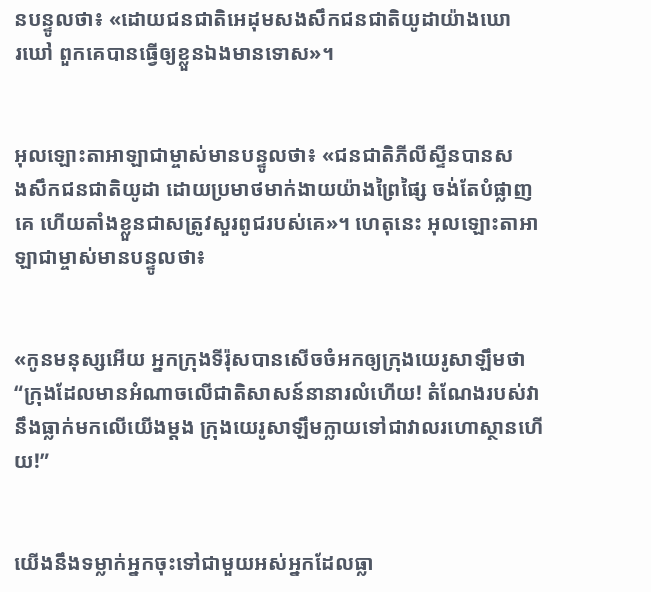នបន្ទូលថា៖ «ដោយជន‌ជាតិអេដុមសង‌សឹកជន‌ជាតិយូដាយ៉ាងឃោរ‌ឃៅ ពួកគេបានធ្វើឲ្យខ្លួនឯងមានទោស»។


អុលឡោះ‌តាអាឡាជាម្ចាស់មានបន្ទូលថា៖ «ជន‌ជាតិភីលី‌ស្ទីនបានសង‌សឹកជន‌ជាតិយូដា ដោយប្រមាថមាក់‌ងាយយ៉ាងព្រៃ‌ផ្សៃ ចង់តែបំផ្លាញគេ ហើយតាំងខ្លួនជាសត្រូវសួរពូជរបស់គេ»។ ហេតុនេះ អុលឡោះ‌តាអាឡាជាម្ចាស់មានបន្ទូលថា៖


«កូនមនុស្សអើយ អ្នកក្រុងទីរ៉ុសបានសើចចំអកឲ្យក្រុងយេរូ‌សាឡឹមថា “ក្រុងដែលមានអំណាចលើជាតិសាសន៍នានារលំហើយ! តំណែងរបស់វានឹងធ្លាក់មកលើយើងម្ដង ក្រុងយេរូ‌សាឡឹមក្លាយទៅជាវាលរហោ‌ស្ថានហើយ!”


យើងនឹងទម្លាក់អ្នកចុះទៅជាមួយអស់អ្នកដែលធ្លា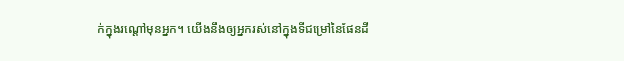ក់ក្នុងរណ្ដៅមុនអ្នក។ យើងនឹងឲ្យអ្នករស់នៅក្នុងទីជម្រៅនៃផែនដី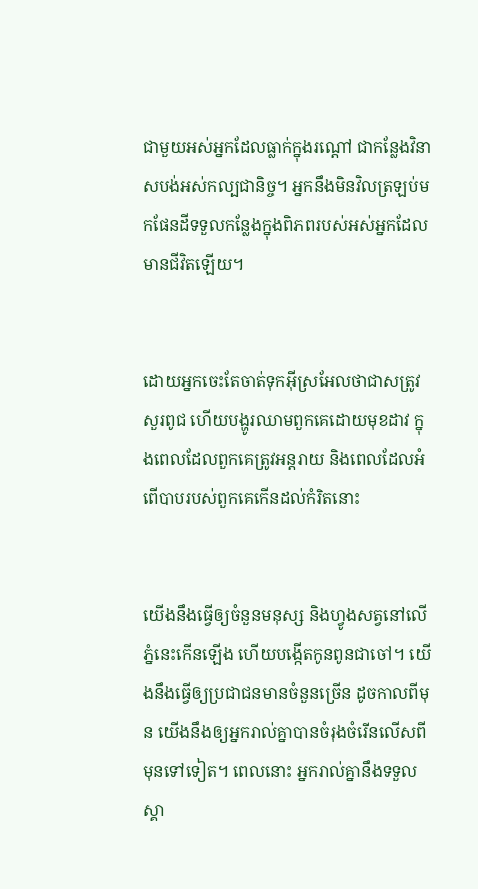ជាមួយអស់អ្នកដែលធ្លាក់ក្នុងរណ្ដៅ ជាកន្លែងវិនាសបង់អស់‌កល្បជា‌និច្ច។ អ្នកនឹងមិនវិលត្រឡប់មកផែនដីទទួលកន្លែងក្នុងពិភពរបស់អស់អ្នកដែលមានជីវិតឡើយ។


ដោយអ្នកចេះតែចាត់ទុកអ៊ីស្រ‌អែលថាជាសត្រូវសួរពូជ ហើយបង្ហូរឈាមពួកគេដោយមុខដាវ ក្នុងពេលដែលពួកគេត្រូវអន្តរាយ និងពេលដែលអំពើបាបរបស់ពួកគេកើនដល់កំរិតនោះ


យើងនឹងធ្វើឲ្យចំនួនមនុស្ស និងហ្វូងសត្វនៅលើភ្នំនេះកើនឡើង ហើយបង្កើតកូនពូនជាចៅ។ យើងនឹងធ្វើឲ្យប្រជា‌ជនមានចំនួនច្រើន ដូចកាលពីមុន យើងនឹងឲ្យអ្នករាល់គ្នាបានចំរុងចំរើនលើសពីមុនទៅទៀត។ ពេលនោះ អ្នករាល់គ្នានឹងទទួលស្គា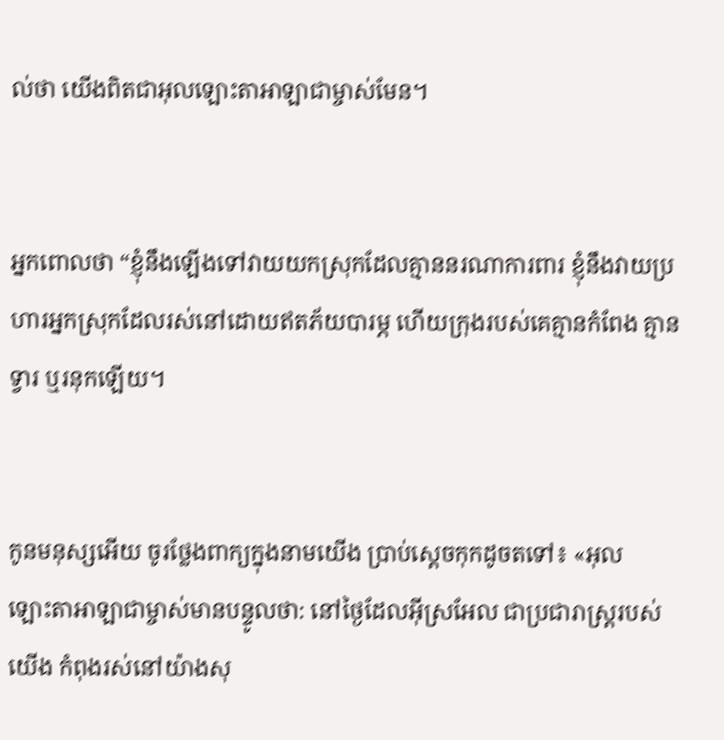ល់ថា យើងពិតជាអុលឡោះ‌តាអាឡាជាម្ចាស់មែន។


អ្នកពោលថា “ខ្ញុំនឹងឡើងទៅវាយយកស្រុកដែលគ្មាននរណាការពារ ខ្ញុំនឹងវាយប្រហារអ្នកស្រុកដែលរស់នៅដោយឥតភ័យបារម្ភ ហើយក្រុងរបស់គេគ្មានកំពែង គ្មានទ្វារ ឬរនុកឡើយ។


កូនមនុស្សអើយ ចូរថ្លែងពាក្យក្នុងនាមយើង ប្រាប់ស្ដេចកុកដូចតទៅ៖ «អុលឡោះ‌តាអាឡាជាម្ចាស់មានបន្ទូលថា: នៅថ្ងៃដែលអ៊ីស្រ‌អែល ជាប្រជា‌រាស្ត្ររបស់យើង កំពុងរស់នៅយ៉ាងសុ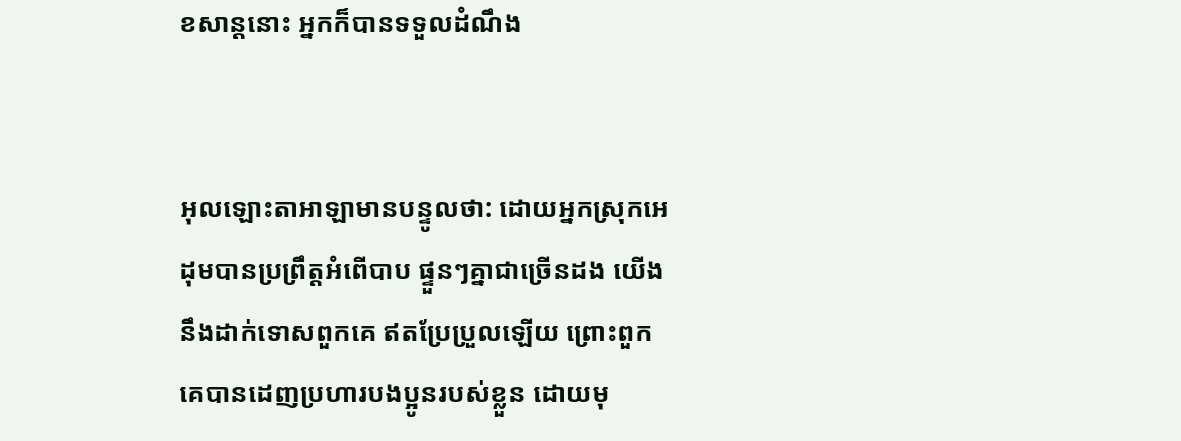ខ‌សាន្តនោះ អ្នកក៏បានទទួលដំណឹង


អុលឡោះ‌តាអាឡាមានបន្ទូលថា: ដោយអ្នកស្រុកអេដុមបានប្រព្រឹត្តអំពើបាប ផ្ទួនៗគ្នាជាច្រើនដង យើងនឹងដាក់ទោសពួកគេ ឥតប្រែ‌ប្រួលឡើយ ព្រោះពួកគេបានដេញប្រហារបងប្អូនរបស់ខ្លួន ដោយមុ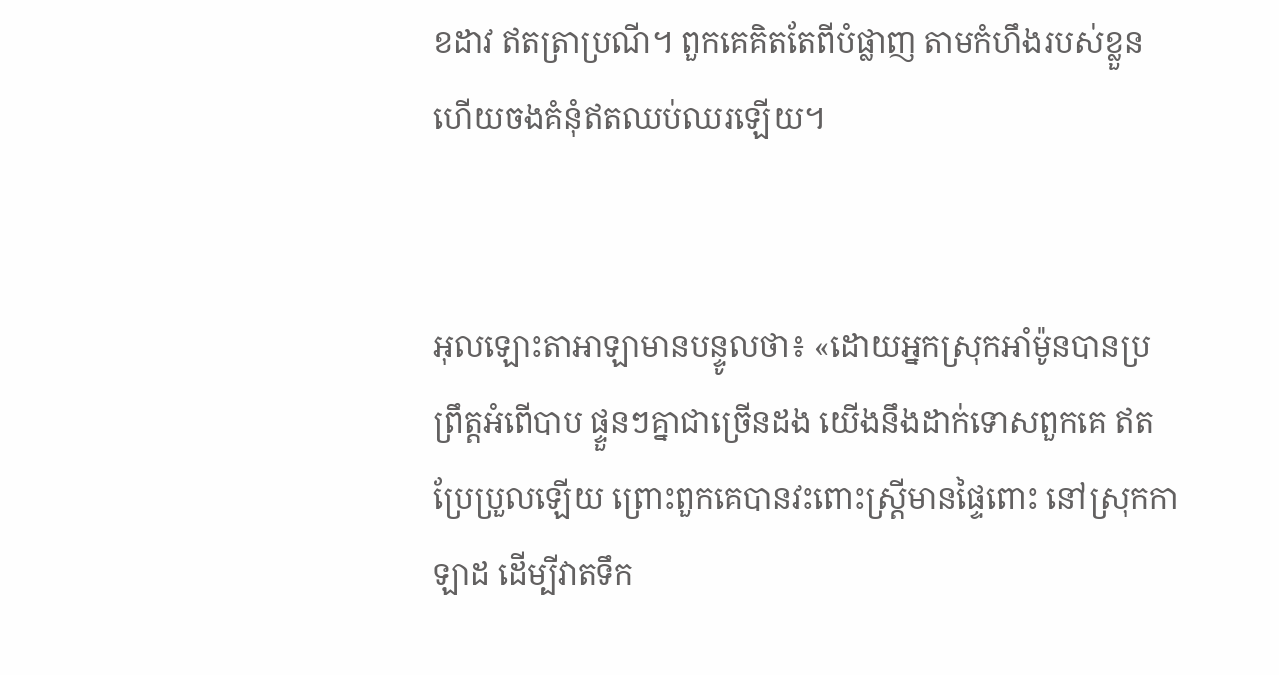ខដាវ ឥតត្រាប្រណី។ ពួកគេគិតតែពីបំផ្លាញ តាមកំហឹងរបស់ខ្លួន ហើយចងគំនុំឥតឈប់‌ឈរឡើយ។


អុលឡោះ‌តាអាឡាមានបន្ទូលថា៖ «ដោយអ្នកស្រុកអាំម៉ូនបានប្រព្រឹត្តអំពើបាប ផ្ទួនៗគ្នាជាច្រើនដង យើងនឹងដាក់ទោសពួកគេ ឥតប្រែ‌ប្រួលឡើយ ព្រោះពួកគេបានវះពោះស្ត្រីមានផ្ទៃពោះ នៅស្រុកកាឡាដ ដើម្បីវាតទឹក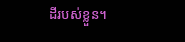ដីរបស់ខ្លួន។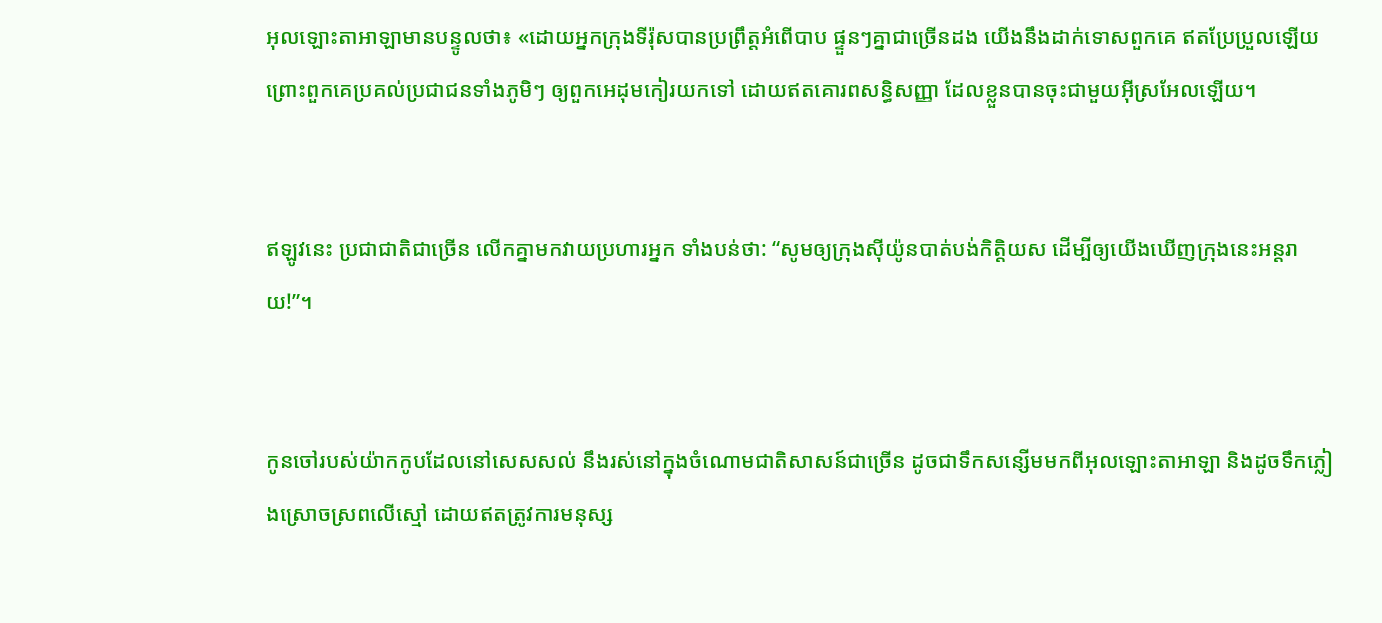អុលឡោះ‌តាអាឡាមានបន្ទូលថា៖ «ដោយអ្នកក្រុងទីរ៉ុសបានប្រព្រឹត្តអំពើបាប ផ្ទួនៗគ្នាជាច្រើនដង យើងនឹងដាក់ទោសពួកគេ ឥតប្រែ‌ប្រួលឡើយ ព្រោះពួកគេប្រគល់ប្រជា‌ជនទាំងភូមិៗ ឲ្យពួកអេដុមកៀរយកទៅ ដោយឥតគោរពសន្ធិ‌សញ្ញា ដែលខ្លួនបានចុះជាមួយអ៊ីស្រ‌អែលឡើយ។


ឥឡូវនេះ ប្រជា‌ជាតិជាច្រើន លើកគ្នាមកវាយប្រហារអ្នក ទាំងបន់ថា: “សូមឲ្យក្រុងស៊ីយ៉ូនបាត់បង់កិត្តិយស ដើម្បីឲ្យយើងឃើញក្រុងនេះអន្តរាយ!”។


កូនចៅរបស់យ៉ាកកូបដែលនៅសេស‌សល់ នឹងរស់នៅក្នុងចំណោមជាតិសាសន៍ជាច្រើន ដូចជាទឹកសន្សើមមកពីអុលឡោះ‌តាអាឡា និងដូចទឹកភ្លៀងស្រោចស្រពលើស្មៅ ដោយឥតត្រូវការមនុស្ស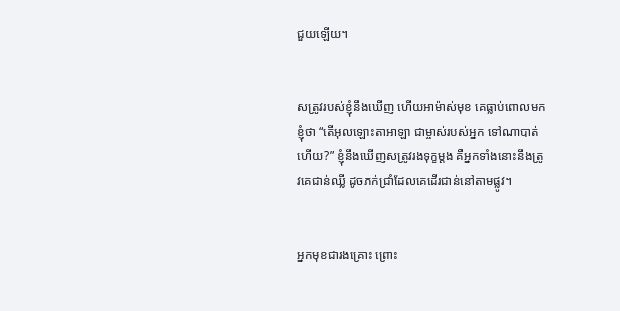ជួយឡើយ។


សត្រូវរបស់ខ្ញុំនឹងឃើញ ហើយអាម៉ាស់មុខ គេធ្លាប់ពោលមកខ្ញុំថា “តើអុលឡោះ‌តាអាឡា ជាម្ចាស់របស់អ្នក ទៅណាបាត់ហើយ?” ខ្ញុំនឹងឃើញសត្រូវរងទុក្ខម្ដង គឺអ្នកទាំងនោះនឹងត្រូវគេជាន់ឈ្លី ដូចភក់ជ្រាំដែលគេដើរជាន់នៅតាមផ្លូវ។


អ្នកមុខជារងគ្រោះ ព្រោះ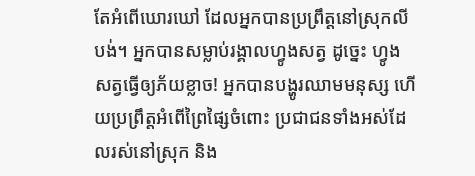តែអំពើឃោរ‌ឃៅ ដែលអ្នកបានប្រព្រឹត្តនៅស្រុកលីបង់។ អ្នកបានសម្លាប់រង្គាលហ្វូងសត្វ ដូច្នេះ ហ្វូងសត្វធ្វើឲ្យភ័យខ្លាច! អ្នកបានបង្ហូរឈាមមនុស្ស ហើយប្រព្រឹត្តអំពើព្រៃ‌ផ្សៃចំពោះ ប្រជា‌ជនទាំងអស់ដែលរស់នៅស្រុក និង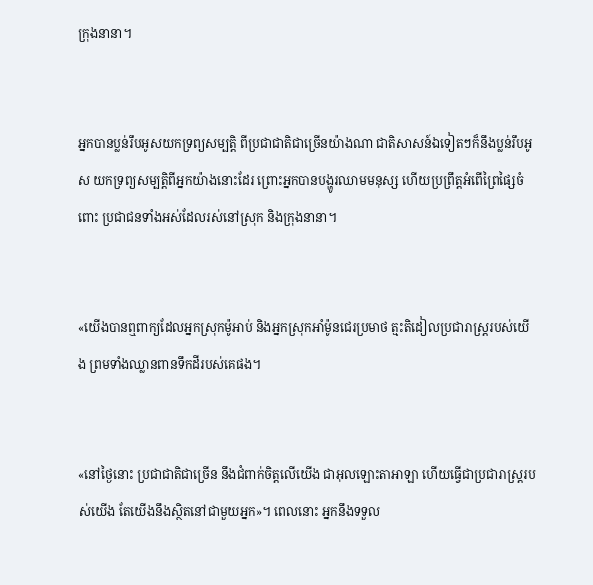ក្រុងនានា។


អ្នកបានប្លន់រឹបអូសយកទ្រព្យសម្បត្តិ ពីប្រជា‌ជាតិជាច្រើនយ៉ាងណា ជាតិសាសន៍ឯទៀតៗក៏នឹងប្លន់រឹបអូស យកទ្រព្យ‌សម្បត្តិពីអ្នកយ៉ាងនោះដែរ ព្រោះអ្នកបានបង្ហូរឈាមមនុស្ស ហើយប្រព្រឹត្តអំពើព្រៃ‌ផ្សៃចំពោះ ប្រជា‌ជនទាំងអស់ដែលរស់នៅស្រុក និងក្រុងនានា។


«យើងបានឮពាក្យដែលអ្នកស្រុកម៉ូអាប់ និងអ្នកស្រុកអាំម៉ូនជេរប្រមាថ ត្មះ‌តិ‌ដៀលប្រជា‌រាស្ត្ររបស់យើង ព្រមទាំងឈ្លាន‌ពានទឹកដីរបស់គេផង។


«នៅថ្ងៃនោះ ប្រជា‌ជាតិជាច្រើន នឹងជំពាក់ចិត្តលើយើង ជាអុលឡោះ‌តាអាឡា ហើយធ្វើជាប្រជា‌រាស្ត្ររបស់យើង តែយើងនឹងស្ថិតនៅជាមួយអ្នក»។ ពេលនោះ អ្នកនឹងទទួល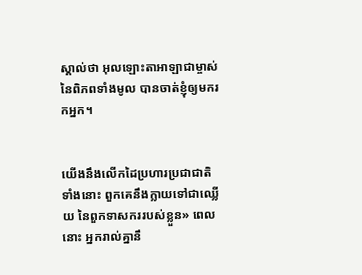ស្គាល់ថា អុលឡោះ‌តាអាឡាជាម្ចាស់នៃពិភពទាំងមូល បានចាត់ខ្ញុំឲ្យមករកអ្នក។


យើងនឹងលើកដៃប្រហារប្រជា‌ជាតិទាំងនោះ ពួកគេនឹងក្លាយទៅជាឈ្លើយ នៃពួកទាសកររបស់ខ្លួន» ពេលនោះ អ្នករាល់គ្នានឹ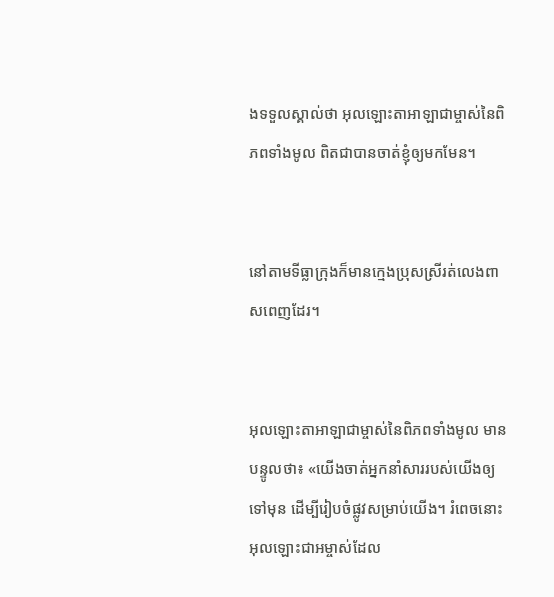ងទទួលស្គាល់ថា អុលឡោះ‌តាអាឡាជាម្ចាស់នៃពិភពទាំងមូល ពិតជាបានចាត់ខ្ញុំឲ្យមកមែន។


នៅតាមទីធ្លាក្រុងក៏មានក្មេងប្រុសស្រីរត់លេងពាស‌ពេញដែរ។


អុលឡោះ‌តាអាឡាជាម្ចាស់នៃពិភពទាំងមូល មានបន្ទូលថា៖ «យើងចាត់អ្នកនាំសាររបស់យើងឲ្យទៅមុន ដើម្បីរៀបចំផ្លូវសម្រាប់យើង។ រំពេចនោះ អុលឡោះជាអម្ចាស់ដែល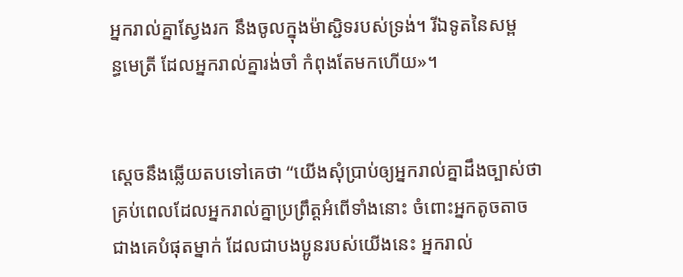អ្នករាល់គ្នាស្វែងរក នឹងចូលក្នុងម៉ាស្ជិទរបស់ទ្រង់។ រីឯទូតនៃសម្ពន្ធ‌មេត្រី ដែលអ្នករាល់គ្នារង់‌ចាំ កំពុងតែមកហើយ»។


ស្តេចនឹងឆ្លើយតបទៅគេថា “យើងសុំប្រាប់ឲ្យអ្នករាល់គ្នាដឹងច្បាស់ថា គ្រប់ពេលដែលអ្នករាល់គ្នាប្រព្រឹត្ដអំពើទាំងនោះ ចំពោះអ្នកតូច‌តាចជាងគេបំផុតម្នាក់ ដែលជាបងប្អូនរបស់យើងនេះ អ្នករាល់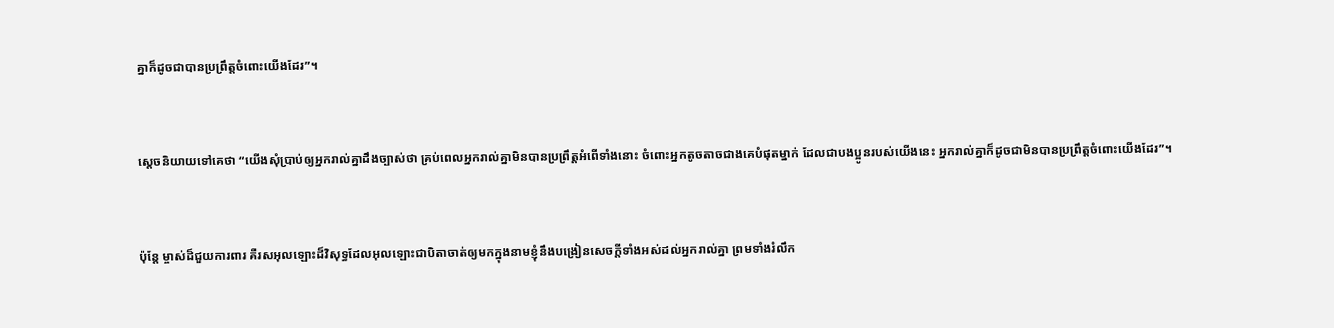គ្នាក៏ដូចជាបានប្រព្រឹត្ដចំពោះយើងដែរ”។


ស្តេចនិយាយទៅគេថា “យើងសុំប្រាប់ឲ្យអ្នករាល់គ្នាដឹងច្បាស់ថា គ្រប់ពេលអ្នករាល់គ្នាមិនបានប្រព្រឹត្ដអំពើទាំងនោះ ចំពោះអ្នកតូច‌តាចជាងគេបំផុតម្នាក់ ដែលជាបងប្អូនរបស់យើងនេះ អ្នករាល់គ្នាក៏ដូចជាមិនបានប្រព្រឹត្ដចំពោះយើងដែរ”។


ប៉ុន្ដែ ម្ចាស់ដ៏ជួយការ‌ពារ គឺរស‌អុលឡោះដ៏វិសុទ្ធដែលអុលឡោះជាបិតាចាត់ឲ្យមកក្នុងនាមខ្ញុំនឹងបង្រៀនសេចក្ដីទាំងអស់ដល់អ្នករាល់គ្នា ព្រមទាំងរំលឹក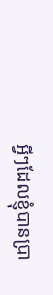អ្វីៗដែលខ្ញុំបានប្រា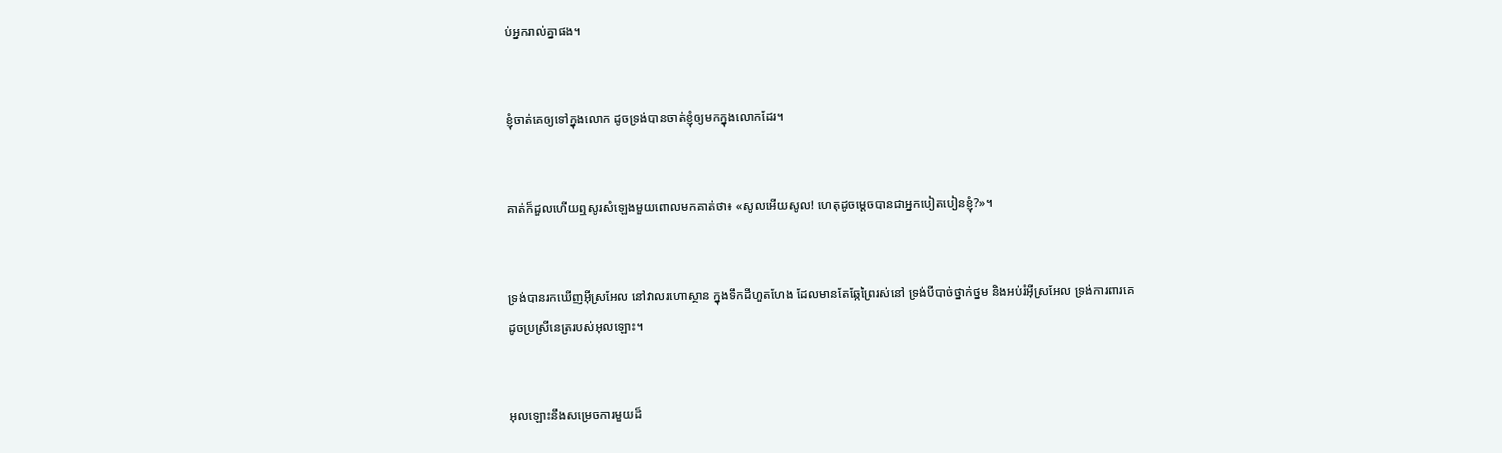ប់អ្នករាល់គ្នាផង។


ខ្ញុំចាត់គេឲ្យទៅក្នុងលោក ដូចទ្រង់បានចាត់ខ្ញុំឲ្យមកក្នុងលោកដែរ។


គាត់ក៏ដួលហើយឮសូរសំឡេងមួយពោលមកគាត់ថា៖ «សូលអើយសូល! ហេតុដូចម្ដេចបានជាអ្នកបៀត‌បៀនខ្ញុំ?»។


ទ្រង់បានរកឃើញអ៊ីស្រ‌អែល នៅវាលរហោ‌ស្ថាន ក្នុងទឹកដីហួតហែង ដែលមានតែឆ្កែព្រៃរស់នៅ ទ្រង់បីបាច់ថ្នាក់ថ្នម និងអប់រំអ៊ីស្រ‌អែល ទ្រង់ការ‌ពារគេ ដូចប្រស្រីនេត្ររបស់អុលឡោះ។


អុលឡោះនឹងសម្រេចការមួយដ៏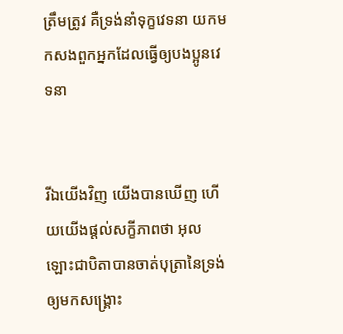ត្រឹមត្រូវ គឺទ្រង់នាំទុក្ខវេទនា យកមកសងពួកអ្នកដែលធ្វើឲ្យបងប្អូនវេទនា


រីឯយើងវិញ យើងបានឃើញ ហើយយើងផ្ដល់សក្ខី‌ភាពថា អុលឡោះ‌ជាបិតាបានចាត់បុត្រានៃទ្រង់ឲ្យមកសង្គ្រោះ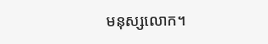មនុស្សលោក។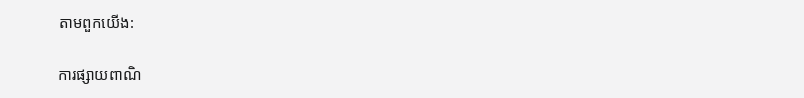តាមពួកយើង:

ការផ្សាយពាណិ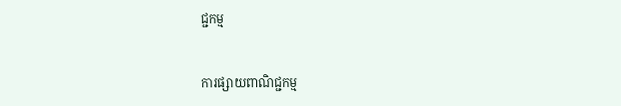ជ្ជកម្ម


ការផ្សាយពាណិជ្ជកម្ម